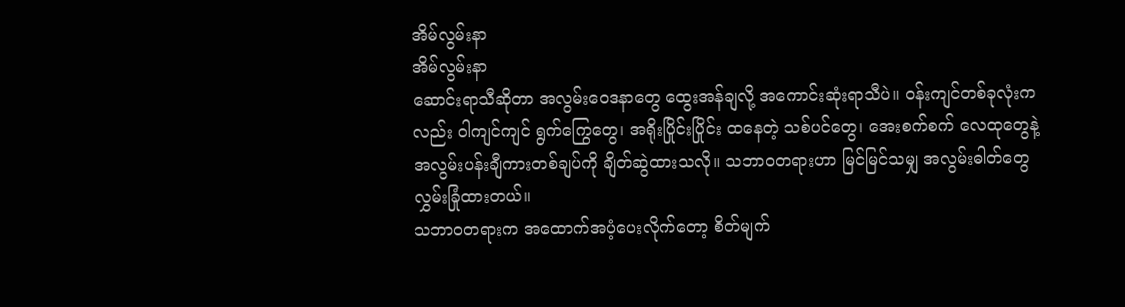အိမ်လွမ်းနာ
အိမ်လွမ်းနာ
ဆောင်းရာသီဆိုတာ အလွမ်းဝေဒနာတွေ ထွေးအန်ချလို့ အကောင်းဆုံးရာသီပဲ။ ဝန်းကျင်တစ်ခုလုံးကလည်း ဝါကျင်ကျင် ရွက်ကြွေတွေ၊ အရိုးပြိုင်းပြိုင်း ထနေတဲ့ သစ်ပင်တွေ၊ အေးစက်စက် လေထုတွေနဲ့ အလွမ်းပန်းချီကားတစ်ချပ်ကို ချိတ်ဆွဲထားသလို။ သဘာဝတရားဟာ မြင်မြင်သမျှ အလွမ်းဓါတ်တွေ လွှမ်းခြုံထားတယ်။
သဘာဝတရားက အထောက်အပံ့ပေးလိုက်တော့ စိတ်မျက်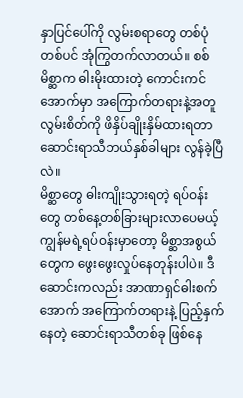နှာပြင်ပေါ်ကို လွမ်းစရာတွေ တစ်ပုံတစ်ပင် အုံကြွတက်လာတယ်။ စစ်မိစ္ဆာက ဓါးမိုးထားတဲ့ ကောင်းကင်အောက်မှာ အကြောက်တရားနဲ့အတူ လွမ်းစိတ်ကို ဖိနှိပ်ချိုးနှိမ်ထားရတာ ဆောင်းရာသီဘယ်နှစ်ခါများ လွန်ခဲ့ပြီလဲ။
မိစ္ဆာတွေ ဓါးကျိုးသွားရတဲ့ ရပ်ဝန်းတွေ တစ်နေ့တစ်ခြားများလာပေမယ့် ကျွန်မရဲ့ရပ်ဝန်းမှာတော့ မိစ္ဆာအစွယ်တွေက ဖွေးဖွေးလှုပ်နေတုန်းပါပဲ။ ဒီဆောင်းကလည်း အာဏာရှင်ဓါးစက်အောက် အကြောက်တရားနဲ့ ပြည့်နှက်နေတဲ့ ဆောင်းရာသီတစ်ခု ဖြစ်နေ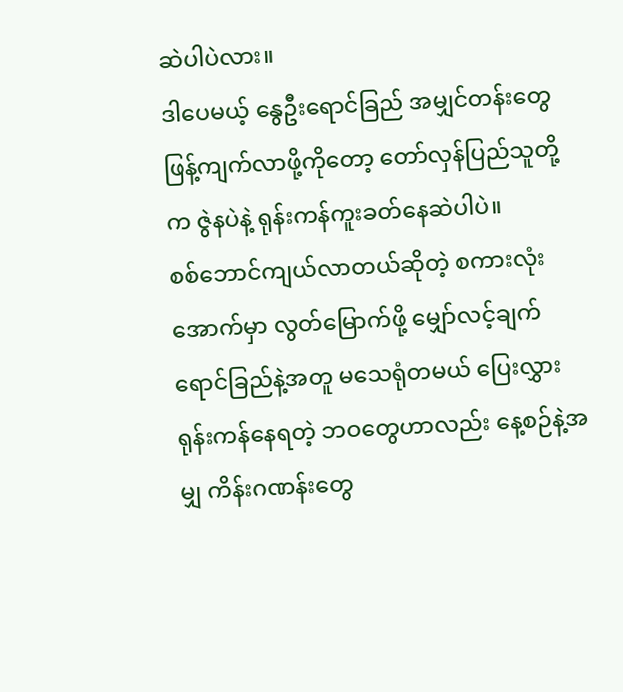ဆဲပါပဲလား။
ဒါပေမယ့် နွေဦးရောင်ခြည် အမျှင်တန်းတွေ ဖြန့်ကျက်လာဖို့ကိုတော့ တော်လှန်ပြည်သူတို့က ဇွဲနပဲနဲ့ ရုန်းကန်ကူးခတ်နေဆဲပါပဲ။
စစ်ဘောင်ကျယ်လာတယ်ဆိုတဲ့ စကားလုံးအောက်မှာ လွတ်မြောက်ဖို့ မျှော်လင့်ချက်ရောင်ခြည်နဲ့အတူ မသေရုံတမယ် ပြေးလွှားရုန်းကန်နေရတဲ့ ဘဝတွေဟာလည်း နေ့စဉ်နဲ့အမျှ ကိန်းဂဏန်းတွေ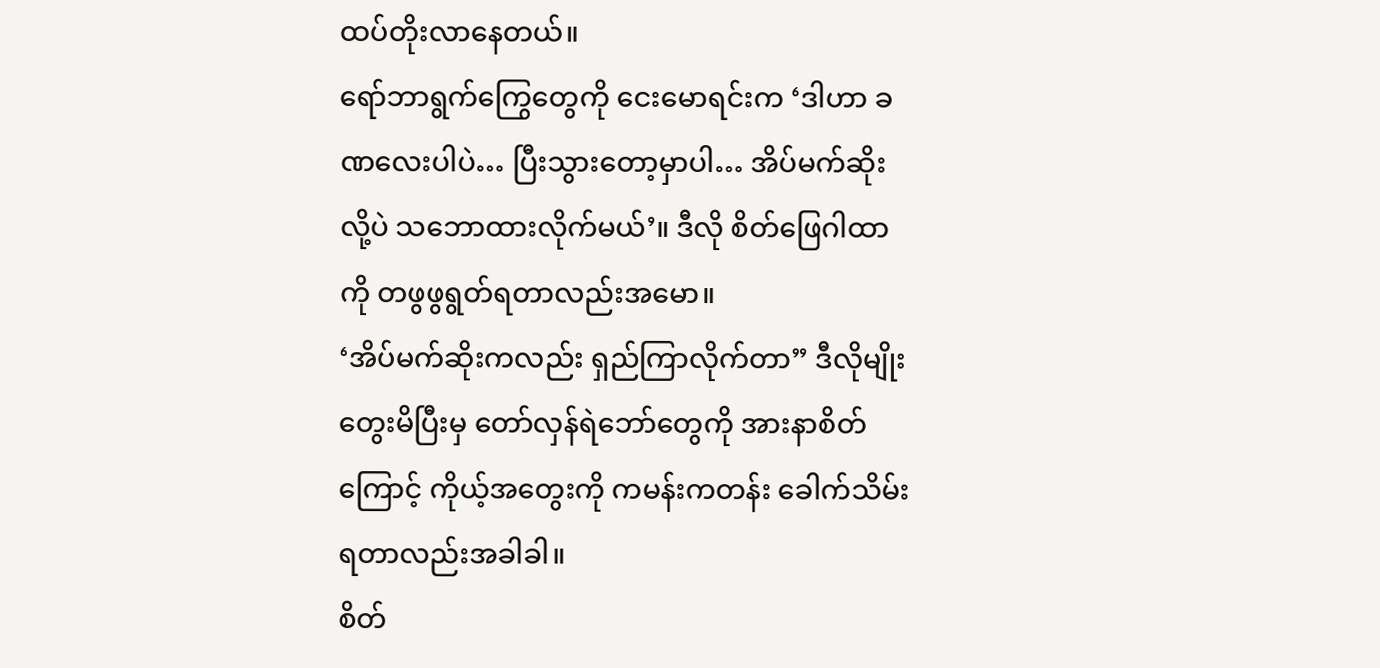ထပ်တိုးလာနေတယ်။
ရော်ဘာရွက်ကြွေတွေကို ငေးမောရင်းက ‘ဒါဟာ ခဏလေးပါပဲ… ပြီးသွားတော့မှာပါ… အိပ်မက်ဆိုးလို့ပဲ သဘောထားလိုက်မယ်’။ ဒီလို စိတ်ဖြေဂါထာကို တဖွဖွရွတ်ရတာလည်းအမော။
‘အိပ်မက်ဆိုးကလည်း ရှည်ကြာလိုက်တာ” ဒီလိုမျိုးတွေးမိပြီးမှ တော်လှန်ရဲဘော်တွေကို အားနာစိတ်ကြောင့် ကိုယ့်အတွေးကို ကမန်းကတန်း ခေါက်သိမ်းရတာလည်းအခါခါ။
စိတ်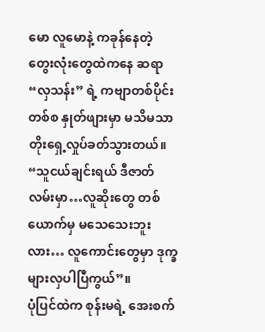မော လူမောနဲ့ ကခုန်နေတဲ့ တွေးလုံးတွေထဲကနေ ဆရာ“လှသန်း” ရဲ့ ကဗျာတစ်ပိုင်းတစ်စ နှုတ်ဖျားမှာ မသိမသာတိုးရှေ့လှုပ်ခတ်သွားတယ်။
“သူငယ်ချင်းရယ် ဒီဇာတ်လမ်းမှာ…လူဆိုးတွေ တစ်ယောက်မှ မသေသေးဘူးလား… လူကောင်းတွေမှာ ဒုက္ခများလှပါပြီကွယ်”။
ပုံပြင်ထဲက စုန်းမရဲ့ အေးစက်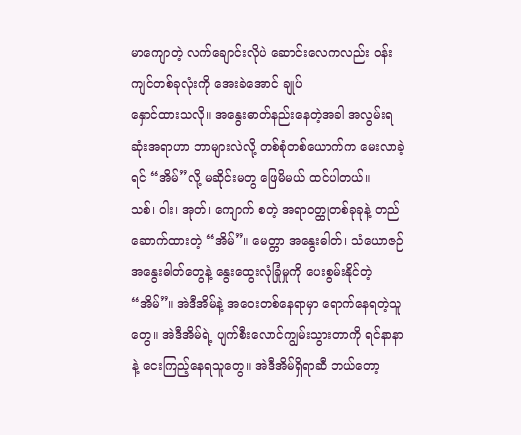မာကျောတဲ့ လက်ချောင်းလိုပဲ ဆောင်းလေကလည်း ဝန်းကျင်တစ်ခုလုံးကို အေးခဲအောင် ချုပ်
နှောင်ထားသလို။ အနွေးဓာတ်နည်းနေတဲ့အခါ အလွမ်းရဆုံးအရာဟာ ဘာများလဲလို့ တစ်စုံတစ်ယောက်က မေးလာခဲ့ရင် “အိမ်”လို့ မဆိုင်းမတွ ဖြေမိမယ် ထင်ပါတယ်။
သစ်၊ ဝါး၊ အုတ်၊ ကျောက် စတဲ့ အရာဝတ္ထုတစ်ခုခုနဲ့ တည်ဆောက်ထားတဲ့ “အိမ်”။ မေတ္တာ အနွေးဓါတ်၊ သံယောဇဉ် အနွေးဓါတ်တွေနဲ့ နွေးထွေးလုံခြုံမှုကို ပေးစွမ်းနိုင်တဲ့ “အိမ်”။ အဲဒီအိမ်နဲ့ အဝေးတစ်နေရာမှာ ရောက်နေရတဲ့သူတွေ။ အဲဒီအိမ်ရဲ့ ပျက်စီးလောင်ကျွမ်းသွားတာကို ရင်နာနာနဲ့ ငေးကြည့်နေရသူတွေ။ အဲဒီအိမ်ရှိရာဆီ ဘယ်တော့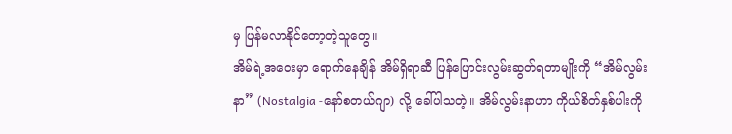မှ ပြန်မလာနိုင်တော့တဲ့သူတွေ။
အိမ်ရဲ့အဝေးမှာ ရောက်နေချိန် အိမ်ရှိရာဆီ ပြန်ပြောင်းလွမ်းဆွတ်ရတာမျိုးကို “အိမ်လွမ်းနာ” (Nostalgia -နော်စတယ်ဂျာ) လို့ ခေါ်ပါသတဲ့။ အိမ်လွမ်းနာဟာ ကိုယ်စိတ်နှစ်ပါးကို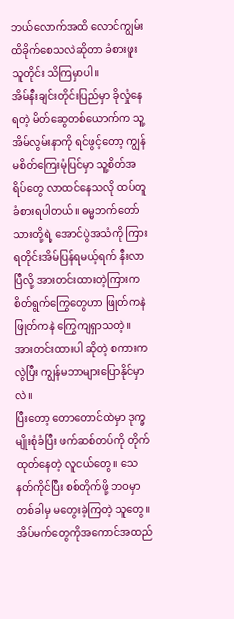ဘယ်လောက်အထိ လောင်ကျွမ်းထိခိုက်စေသလဲဆိုတာ ခံစားဖူးသူတိုင်း သိကြမှာပါ။
အိမ်နီးချင်းတိုင်းပြည်မှာ ခိုလှုံနေရတဲ့ မိတ်ဆွေတစ်ယောက်က သူ့အိမ်လွမ်းနာကို ရင်ဖွင့်တော့ ကျွန်မစိတ်ကြေးမုံပြင်မှာ သူ့စိတ်အရိပ်တွေ လာထင်နေသလို ထပ်တူခံစားရပါတယ်။ ဓမ္မဘက်တော်သားတို့ရဲ့ အောင်ပွဲအသံကို ကြားရတိုင်းအိမ်ပြန်ရမယ့်ရက် နီးလာပြီလို့ အားတင်းထားတဲ့ကြားက စိတ်ရွက်ကြွေတွေဟာ ဖြုတ်ကနဲ ဖြုတ်ကနဲ ကြွေကျရှာသတဲ့။ အားတင်းထားပါ ဆိုတဲ့ စကားကလွဲပြီး ကျွန်မဘာများပြောနိုင်မှာလဲ။
ပြီးတော့ တောတောင်ထဲမှာ ဒုက္ခမျိုးစုံခံပြီး ဖက်ဆစ်တပ်ကို တိုက်ထုတ်နေတဲ့ လူငယ်တွေ။ သေနတ်ကိုင်ပြီး စစ်တိုက်ဖို့ ဘဝမှာ တစ်ခါမှ မတွေးခဲ့ကြတဲ့ သူတွေ။ အိပ်မက်တွေကိုအကောင်အထည်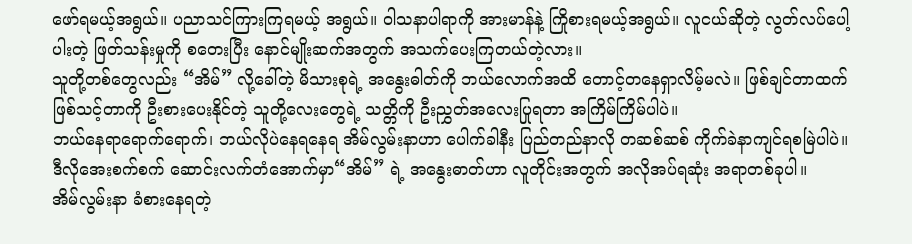ဖော်ရမယ့်အရွယ်။ ပညာသင်ကြားကြရမယ့် အရွယ်။ ဝါသနာပါရာကို အားမာန်နဲ့ ကြိုစားရမယ့်အရွယ်။ လူငယ်ဆိုတဲ့ လွတ်လပ်ပေါ့ပါးတဲ့ ဖြတ်သန်းမှုကို စတေးပြီး နောင်မျိုးဆက်အတွက် အသက်ပေးကြတယ်တဲ့လား။
သူတို့တစ်တွေလည်း “အိမ်” လို့ခေါ်တဲ့ မိသားစုရဲ့ အနွေးဓါတ်ကို ဘယ်လောက်အထိ တောင့်တနေရှာလိမ့်မလဲ။ ဖြစ်ချင်တာထက် ဖြစ်သင့်တာကို ဦးစားပေးနိုင်တဲ့ သူတို့လေးတွေရဲ့ သတ္တိကို ဦးညွှတ်အလေးပြုရတာ အကြိမ်ကြိမ်ပါပဲ။
ဘယ်နေရာရောက်ရောက်၊ ဘယ်လိုပဲနေရနေရ အိမ်လွမ်းနာဟာ ပေါက်ခါနီး ပြည်တည်နာလို တဆစ်ဆစ် ကိုက်ခဲနာကျင်ရစမြဲပါပဲ။ ဒီလိုအေးစက်စက် ဆောင်းလက်တံအောက်မှာ“အိမ်” ရဲ့ အနွေးဓာတ်ဟာ လူတိုင်းအတွက် အလိုအပ်ရဆုံး အရာတစ်ခုပါ။
အိမ်လွမ်းနာ ခံစားနေရတဲ့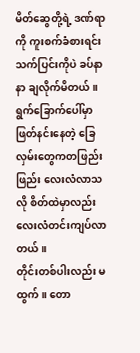မိတ်ဆွေတို့ရဲ့ ဒဏ်ရာကို ကူးစက်ခံစားရင်း သက်ပြင်းကိုပဲ ခပ်နာနာ ချလိုက်မိတယ်။ ရွက်ခြောက်ပေါ်မှာ ဖြတ်နင်းနေတဲ့ ခြေလှမ်းတွေကတဖြည်းဖြည်း လေးလံလာသလို စိတ်ထဲမှာလည်း လေးလံတင်းကျပ်လာတယ်။
တိုင်းတစ်ပါးလည်း မထွက်။ တော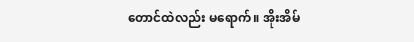တောင်ထဲလည်း မရောက်။ အိုးအိမ်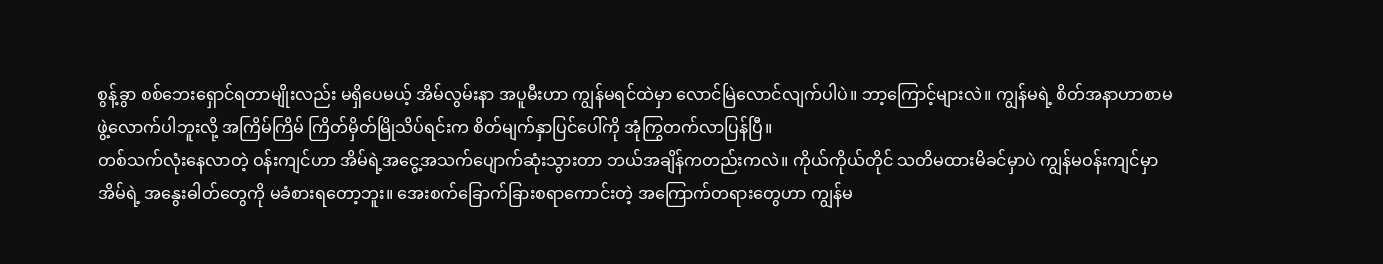စွန့်ခွာ စစ်ဘေးရှောင်ရတာမျိုးလည်း မရှိပေမယ့် အိမ်လွမ်းနာ အပူမီးဟာ ကျွန်မရင်ထဲမှာ လောင်မြဲလောင်လျက်ပါပဲ။ ဘာ့ကြောင့်များလဲ။ ကျွန်မရဲ့ စိတ်အနာဟာစာမဖွဲ့လောက်ပါဘူးလို့ အကြိမ်ကြိမ် ကြိတ်မှိတ်မြိုသိပ်ရင်းက စိတ်မျက်နှာပြင်ပေါ်ကို အုံကြွတက်လာပြန်ပြီ။
တစ်သက်လုံးနေလာတဲ့ ဝန်းကျင်ဟာ အိမ်ရဲ့အငွေ့အသက်ပျောက်ဆုံးသွားတာ ဘယ်အချိန်ကတည်းကလဲ။ ကိုယ်ကိုယ်တိုင် သတိမထားမိခင်မှာပဲ ကျွန်မဝန်းကျင်မှာ အိမ်ရဲ့ အနွေးဓါတ်တွေကို မခံစားရတော့ဘူး။ အေးစက်ခြောက်ခြားစရာကောင်းတဲ့ အကြောက်တရားတွေဟာ ကျွန်မ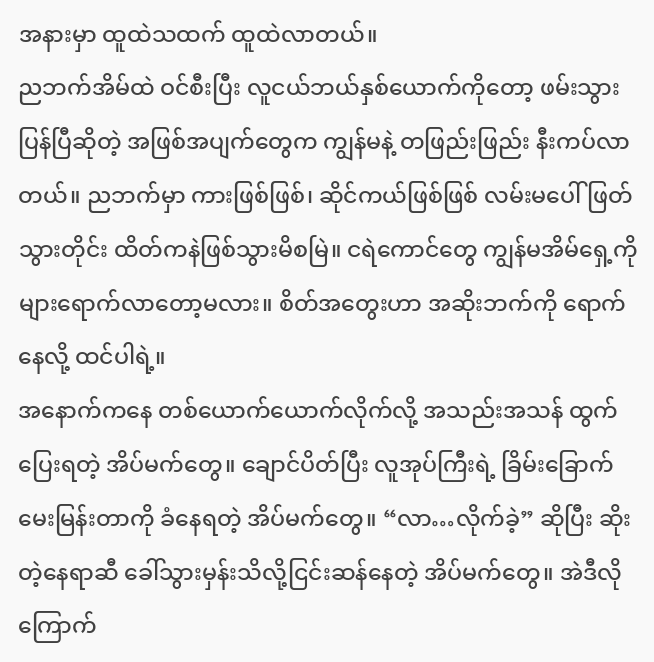အနားမှာ ထူထဲသထက် ထူထဲလာတယ်။
ညဘက်အိမ်ထဲ ဝင်စီးပြီး လူငယ်ဘယ်နှစ်ယောက်ကိုတော့ ဖမ်းသွားပြန်ပြီဆိုတဲ့ အဖြစ်အပျက်တွေက ကျွန်မနဲ့ တဖြည်းဖြည်း နီးကပ်လာတယ်။ ညဘက်မှာ ကားဖြစ်ဖြစ်၊ ဆိုင်ကယ်ဖြစ်ဖြစ် လမ်းမပေါ် ဖြတ်သွားတိုင်း ထိတ်ကနဲဖြစ်သွားမိစမြဲ။ ငရဲကောင်တွေ ကျွန်မအိမ်ရှေ့ကိုများရောက်လာတော့မလား။ စိတ်အတွေးဟာ အဆိုးဘက်ကို ရောက်နေလို့ ထင်ပါရဲ့။
အနောက်ကနေ တစ်ယောက်ယောက်လိုက်လို့ အသည်းအသန် ထွက်ပြေးရတဲ့ အိပ်မက်တွေ။ ချောင်ပိတ်ပြီး လူအုပ်ကြီးရဲ့ ခြိမ်းခြောက်မေးမြန်းတာကို ခံနေရတဲ့ အိပ်မက်တွေ။ “လာ…လိုက်ခဲ့” ဆိုပြီး ဆိုးတဲ့နေရာဆီ ခေါ်သွားမှန်းသိလို့ငြင်းဆန်နေတဲ့ အိပ်မက်တွေ။ အဲဒီလို ကြောက်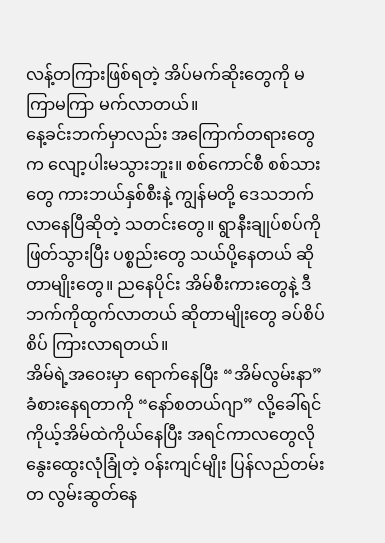လန့်တကြားဖြစ်ရတဲ့ အိပ်မက်ဆိုးတွေကို မကြာမကြာ မက်လာတယ်။
နေ့ခင်းဘက်မှာလည်း အကြောက်တရားတွေက လျော့ပါးမသွားဘူး။ စစ်ကောင်စီ စစ်သားတွေ ကားဘယ်နှစ်စီးနဲ့ ကျွန်မတို့ ဒေသဘက် လာနေပြီဆိုတဲ့ သတင်းတွေ။ ရွာနီးချုပ်စပ်ကို ဖြတ်သွားပြီး ပစ္စည်းတွေ သယ်ပို့နေတယ် ဆိုတာမျိုးတွေ။ ညနေပိုင်း အိမ်စီးကားတွေနဲ့ ဒီဘက်ကိုထွက်လာတယ် ဆိုတာမျိုးတွေ ခပ်စိပ်စိပ် ကြားလာရတယ်။
အိမ်ရဲ့အဝေးမှာ ရောက်နေပြီး “အိမ်လွမ်းနာ” ခံစားနေရတာကို “နော်စတယ်ဂျာ” လို့ခေါ်ရင် ကိုယ့်အိမ်ထဲကိုယ်နေပြီး အရင်ကာလတွေလို နွေးထွေးလုံခြုံတဲ့ ဝန်းကျင်မျိုး ပြန်လည်တမ်းတ လွမ်းဆွတ်နေ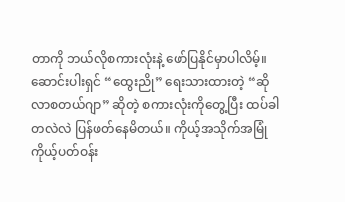တာကို ဘယ်လိုစကားလုံးနဲ့ ဖော်ပြနိုင်မှာပါလိမ့်။
ဆောင်းပါးရှင် “ထွေးညို” ရေးသားထားတဲ့ “ဆိုလာစတယ်ဂျာ” ဆိုတဲ့ စကားလုံးကိုတွေ့ပြီး ထပ်ခါတလဲလဲ ပြန်ဖတ်နေမိတယ်။ ကိုယ့်အသိုက်အမြုံ ကိုယ့်ပတ်ဝန်း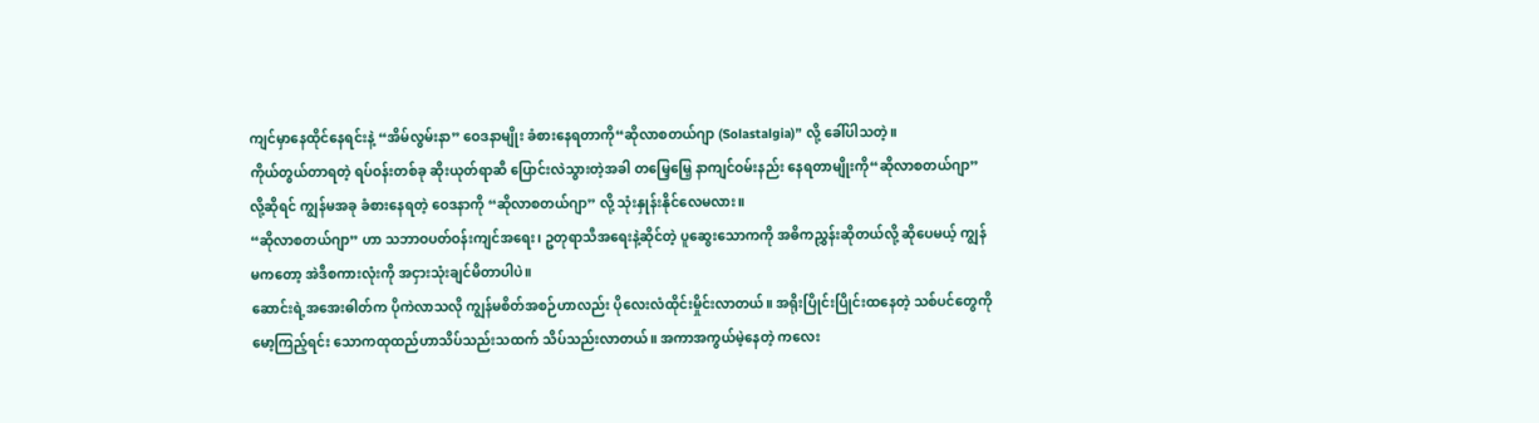ကျင်မှာနေထိုင်နေရင်းနဲ့ “အိမ်လွမ်းနာ” ဝေဒနာမျိုး ခံစားနေရတာကို“ဆိုလာစတယ်ဂျာ (Solastalgia)” လို့ ခေါ်ပါသတဲ့။
ကိုယ်တွယ်တာရတဲ့ ရပ်ဝန်းတစ်ခု ဆိုးယုတ်ရာဆီ ပြောင်းလဲသွားတဲ့အခါ တမြေ့မြေ့ နာကျင်ဝမ်းနည်း နေရတာမျိုးကို“ဆိုလာစတယ်ဂျာ” လို့ဆိုရင် ကျွန်မအခု ခံစားနေရတဲ့ ဝေဒနာကို “ဆိုလာစတယ်ဂျာ” လို့ သုံးနှုန်းနိုင်လေမလား။
“ဆိုလာစတယ်ဂျာ” ဟာ သဘာဝပတ်ဝန်းကျင်အရေး၊ ဥတုရာသီအရေးနဲ့ဆိုင်တဲ့ ပူဆွေးသောကကို အဓိကညွှန်းဆိုတယ်လို့ ဆိုပေမယ့် ကျွန်မကတော့ အဲဒီစကားလုံးကို အငှားသုံးချင်မိတာပါပဲ။
ဆောင်းရဲ့အအေးဓါတ်က ပိုကဲလာသလို ကျွန်မစိတ်အစဉ်ဟာလည်း ပိုလေးလံထိုင်းမှိုင်းလာတယ်။ အရိုးပြိုင်းပြိုင်းထနေတဲ့ သစ်ပင်တွေကို မော့ကြည့်ရင်း သောကထုထည်ဟာသိပ်သည်းသထက် သိပ်သည်းလာတယ်။ အကာအကွယ်မဲ့နေတဲ့ ကလေး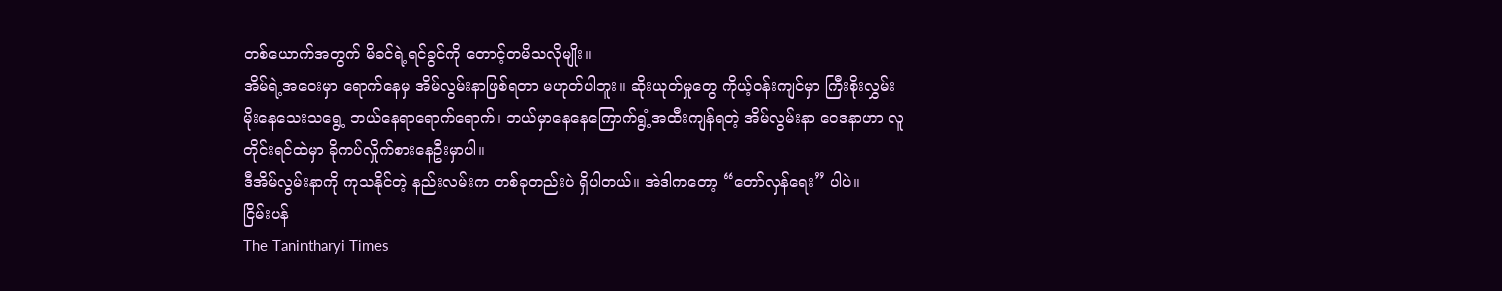တစ်ယောက်အတွက် မိခင်ရဲ့ရင်ခွင်ကို တောင့်တမိသလိုမျိုး။
အိမ်ရဲ့အဝေးမှာ ရောက်နေမှ အိမ်လွမ်းနာဖြစ်ရတာ မဟုတ်ပါဘူး။ ဆိုးယုတ်မှုတွေ ကိုယ့်ဝန်းကျင်မှာ ကြီးစိုးလွှမ်းမိုးနေသေးသရွေ့ ဘယ်နေရာရောက်ရောက်၊ ဘယ်မှာနေနေကြောက်ရွံ့အထီးကျန်ရတဲ့ အိမ်လွမ်းနာ ဝေဒနာဟာ လူတိုင်းရင်ထဲမှာ ခိုကပ်လှိုက်စားနေဦးမှာပါ။
ဒီအိမ်လွမ်းနာကို ကုသနိုင်တဲ့ နည်းလမ်းက တစ်ခုတည်းပဲ ရှိပါတယ်။ အဲဒါကတော့ “တော်လှန်ရေး” ပါပဲ။
ငြိမ်းပန်
The Tanintharyi Times